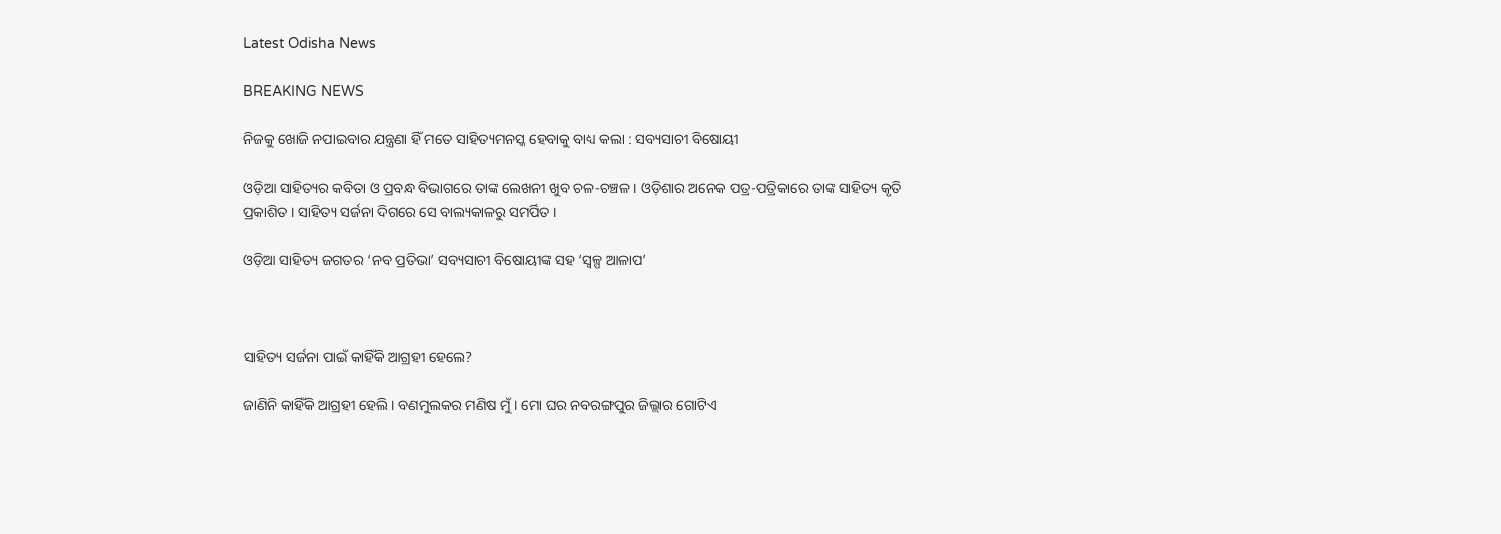Latest Odisha News

BREAKING NEWS

ନିଜକୁ ଖୋଜି ନପାଇବାର ଯନ୍ତ୍ରଣା ହିଁ ମତେ ସାହିତ୍ୟମନସ୍କ ହେବାକୁ ବାଧ୍ୟ କଲା : ସବ୍ୟସାଚୀ ବିଷୋୟୀ

ଓଡ଼ିଆ ସାହିତ୍ୟର କବିତା ଓ ପ୍ରବନ୍ଧ ବିଭାଗରେ ତାଙ୍କ ଲେଖନୀ ଖୁବ ଚଳ-ଚଞ୍ଚଳ । ଓଡ଼ିଶାର ଅନେକ ପତ୍ର-ପତ୍ରିକାରେ ତାଙ୍କ ସାହିତ୍ୟ କୃତି ପ୍ରକାଶିତ । ସାହିତ୍ୟ ସର୍ଜନା ଦିଗରେ ସେ ବାଲ୍ୟକାଳରୁ ସମର୍ପିତ ।

ଓଡ଼ିଆ ସାହିତ୍ୟ ଜଗତର ‘ନବ ପ୍ରତିଭା’ ସବ୍ୟସାଚୀ ବିଷୋୟୀଙ୍କ ସହ ‘ସ୍ୱଳ୍ପ ଆଳାପ’



ସାହିତ୍ୟ ସର୍ଜନା ପାଇଁ କାହିଁକି ଆଗ୍ରହୀ ହେଲେ?

ଜାଣିନି କାହିଁକି ଆଗ୍ରହୀ ହେଲି। ବଣମୁଲକର ମଣିଷ ମୁଁ। ମୋ ଘର ନବରଙ୍ଗପୁର ଜିଲ୍ଲାର ଗୋଟିଏ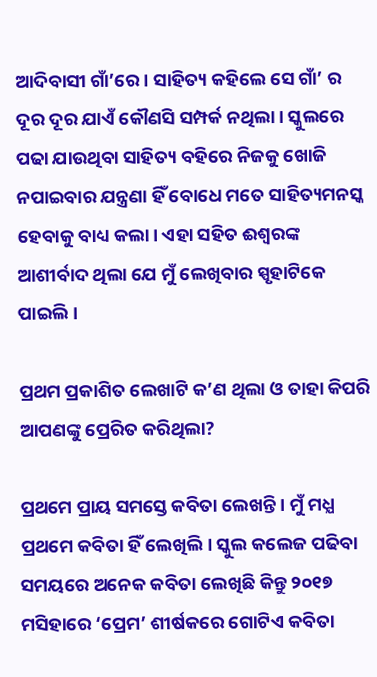ଆଦିବାସୀ ଗାଁ’ରେ । ସାହିତ୍ୟ କହିଲେ ସେ ଗାଁ’ ର ଦୂର ଦୂର ଯାଏଁ କୌଣସି ସମ୍ପର୍କ ନଥିଲା। ସ୍କୁଲରେ ପଢା ଯାଉଥିବା ସାହିତ୍ୟ ବହିରେ ନିଜକୁ ଖୋଜି ନପାଇବାର ଯନ୍ତ୍ରଣା ହିଁ ବୋଧେ ମତେ ସାହିତ୍ୟମନସ୍କ ହେବାକୁ ବାଧ୍ୟ କଲା। ଏହା ସହିତ ଈଶ୍ବରଙ୍କ ଆଶୀର୍ବାଦ ଥିଲା ଯେ ମୁଁ ଲେଖିବାର ସ୍ପୃହାଟିକେ ପାଇଲି।

ପ୍ରଥମ ପ୍ରକାଶିତ ଲେଖାଟି କ’ଣ ଥିଲା ଓ ତାହା କିପରି ଆପଣଙ୍କୁ ପ୍ରେରିତ କରିଥିଲା?

ପ୍ରଥମେ ପ୍ରାୟ ସମସ୍ତେ କବିତା ଲେଖନ୍ତି। ମୁଁ ମଧ୍ଯ ପ୍ରଥମେ କବିତା ହିଁ ଲେଖିଲି। ସ୍କୁଲ କଲେଜ ପଢିବା ସମୟରେ ଅନେକ କବିତା ଲେଖିଛି କିନ୍ତୁ ୨୦୧୭ ମସିହାରେ ‘ପ୍ରେମ’ ଶୀର୍ଷକରେ ଗୋଟିଏ କବିତା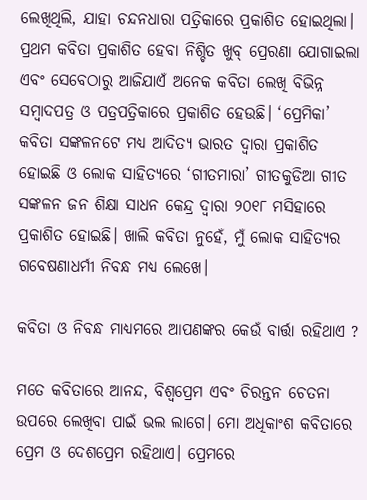ଲେଖିଥିଲି, ଯାହା ଚନ୍ଦନଧାରା ପତ୍ରିକାରେ ପ୍ରକାଶିତ ହୋଇଥିଲା। ପ୍ରଥମ କବିତା ପ୍ରକାଶିତ ହେବା ନିଶ୍ଚିତ ଖୁବ୍ ପ୍ରେରଣା ଯୋଗାଇଲା ଏବଂ ସେବେଠାରୁ ଆଜିଯାଏଁ ଅନେକ କବିତା ଲେଖି ବିଭିନ୍ନ ସମ୍ବାଦପତ୍ର ଓ ପତ୍ରପତ୍ରିକାରେ ପ୍ରକାଶିତ ହେଉଛି। ‘ପ୍ରେମିକା’ କବିତା ସଙ୍କଳନଟେ ମଧ୍ୟ ଆଦିତ୍ୟ ଭାରତ ଦ୍ବାରା ପ୍ରକାଶିତ ହୋଇଛି ଓ ଲୋକ ସାହିତ୍ୟରେ ‘ଗୀତମାରା’ ଗୀତକୁଡିଆ ଗୀତ ସଙ୍କଳନ ଜନ ଶିକ୍ଷା ସାଧନ କେନ୍ଦ୍ର ଦ୍ଵାରା ୨୦୧୮ ମସିହାରେ ପ୍ରକାଶିତ ହୋଇଛି। ଖାଲି କବିତା ନୁହେଁ, ମୁଁ ଲୋକ ସାହିତ୍ୟର ଗବେଷଣାଧର୍ମୀ ନିବନ୍ଧ ମଧ୍ୟ ଲେଖେ।

କବିତା ଓ ନିବନ୍ଧ ମାଧ୍ୟମରେ ଆପଣଙ୍କର କେଉଁ ବାର୍ତ୍ତା ରହିଥାଏ ?

ମତେ କବିତାରେ ଆନନ୍ଦ, ବିଶ୍ବପ୍ରେମ ଏବଂ ଚିରନ୍ତନ ଚେତନା ଉପରେ ଲେଖିବା ପାଇଁ ଭଲ ଲାଗେ। ମୋ ଅଧିକାଂଶ କବିତାରେ ପ୍ରେମ ଓ ଦେଶପ୍ରେମ ରହିଥାଏ। ପ୍ରେମରେ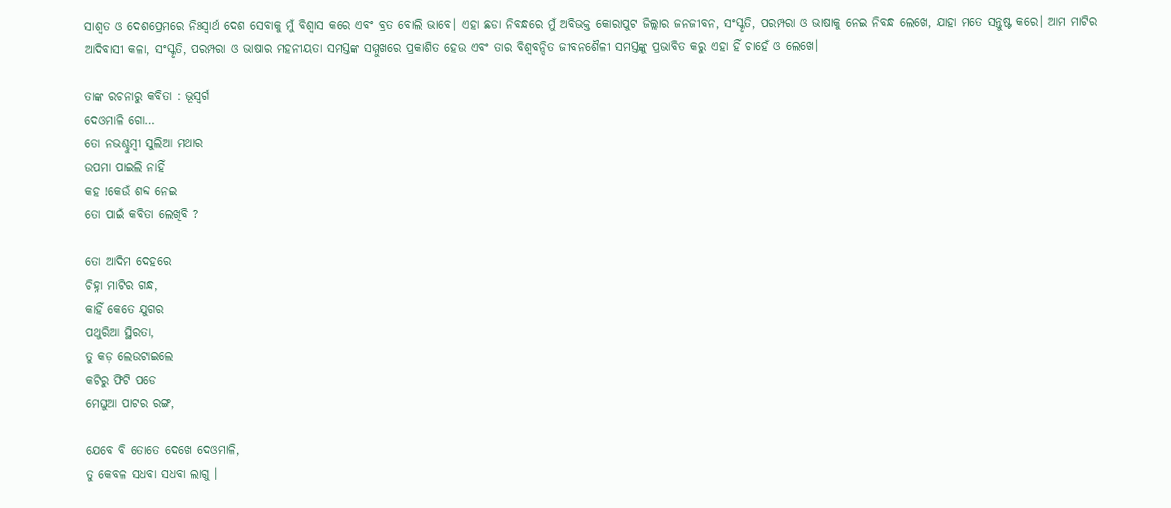ସାଶ୍ୱତ ଓ ଦେଶପ୍ରେମରେ ନିଃସ୍ବାର୍ଥ ଦେଶ ସେବାକୁ ମୁଁ ବିଶ୍ବାସ କରେ ଏବଂ ବ୍ରତ ବୋଲି ଭାବେ। ଏହା ଛଡା ନିବନ୍ଧରେ ମୁଁ ଅବିଭକ୍ତ କୋରାପୁଟ ଜିଲ୍ଲାର ଜନଜୀବନ, ସଂସ୍କୃତି, ପରମ୍ପରା ଓ ଭାଷାକୁ ନେଇ ନିବନ୍ଧ ଲେଖେ, ଯାହା ମତେ ସନ୍ତୁଷ୍ଟ କରେ। ଆମ ମାଟିର ଆଦିବାସୀ କଳା, ସଂସ୍କୃତି, ପରମ୍ପରା ଓ ଭାଷାର ମହନୀୟତା ସମସ୍ତଙ୍କ ସମ୍ମୁଖରେ ପ୍ରକାଶିତ ହେଉ ଏବଂ ତାର ବିଶ୍ବବନ୍ଦିତ ଜୀବନଶୈଳୀ ସମସ୍ତଙ୍କୁ ପ୍ରଭାବିତ କରୁ ଏହା ହିଁ ଚାହେଁ ଓ ଲେଖେ।

ତାଙ୍କ ରଚନାରୁ କବିତା : ଭୂସ୍ୱର୍ଗ
ଦେଓମାଳି ଗୋ…
ତୋ ନଭଶ୍ଚୁମ୍ବୀ ସୁଲିଆ ମଥାର
ଉପମା ପାଇଲି ନାହିଁ
କହ !କେଉଁ ଶବ୍ଦ ନେଇ
ତୋ ପାଇଁ କବିତା ଲେଖିବି ?

ତୋ ଆଦିମ ଦେହରେ
ଚିହ୍ନା ମାଟିର ଗନ୍ଧ,
କାହିଁ କେତେ ଯୁଗର
ପଥୁରିଆ ସ୍ଥିରତା,
ତୁ କଡ଼ ଲେଉଟାଇଲେ
କଟିରୁ ଫିଟି ପଡେ
ମେଘୁଆ ପାଟର ରଙ୍ଗ,

ଯେବେ ବି ତୋତେ ଦେଖେ ଦେଓମାଳି,
ତୁ କେବଳ ସଧବା ସଧବା ଲାଗୁ ।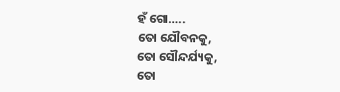ହଁ ଗୋ…..
ତୋ ଯୌବନକୁ,
ତୋ ସୌନ୍ଦର୍ଯ୍ୟକୁ,
ତୋ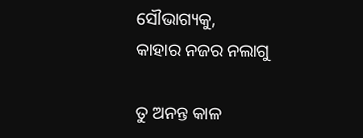ସୌଭାଗ୍ୟକୁ,
କାହାର ନଜର ନଲାଗୁ

ତୁ ଅନନ୍ତ କାଳ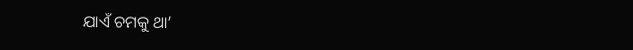ଯାଏଁ ଚମକୁ ଥା’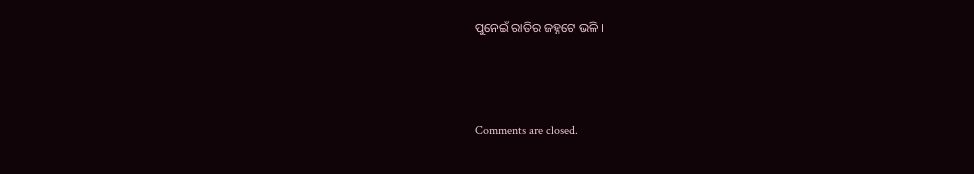ପୁନେଇଁ ରାତିର ଜହ୍ନଟେ ଭଳି ।



Comments are closed.